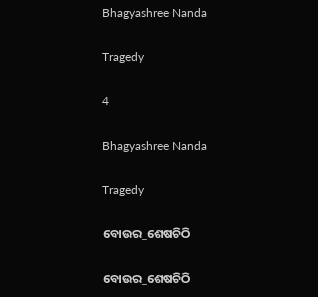Bhagyashree Nanda

Tragedy

4

Bhagyashree Nanda

Tragedy

ବୋଉର_ଶେଷଚିଠି

ବୋଉର_ଶେଷଚିଠି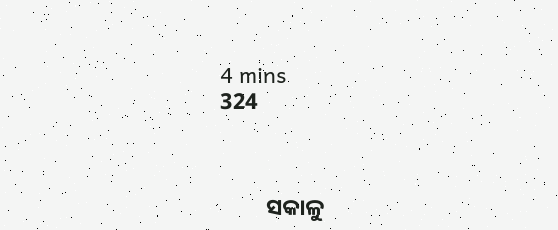4 mins
324



         ସକାଳୁ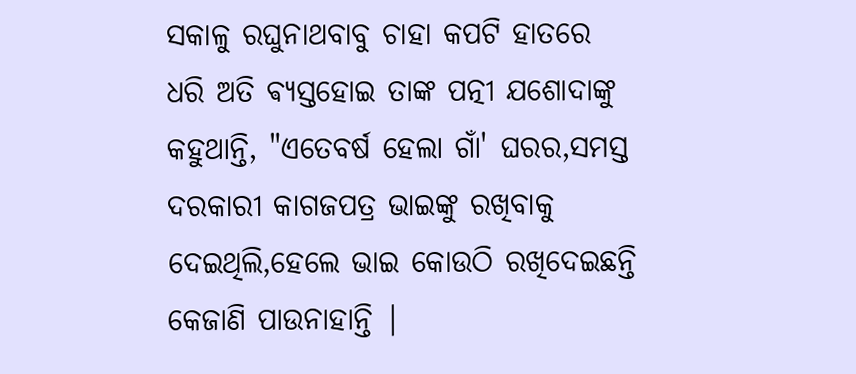ସକାଳୁ ରଘୁନାଥବାବୁ ଚାହା କପଟି ହାତରେ ଧରି ଅତି ଵ୍ୟସ୍ତହୋଇ ତାଙ୍କ ପତ୍ନୀ ଯଶୋଦାଙ୍କୁ କହୁଥାନ୍ତି, "ଏତେବର୍ଷ ହେଲା ଗାଁ' ଘରର,ସମସ୍ତ ଦରକାରୀ କାଗଜପତ୍ର ଭାଇଙ୍କୁ ରଖିବାକୁ ଦେଇଥିଲି,ହେଲେ ଭାଇ କୋଉଠି ରଖିଦେଇଛନ୍ତି କେଜାଣି ପାଉନାହାନ୍ତି |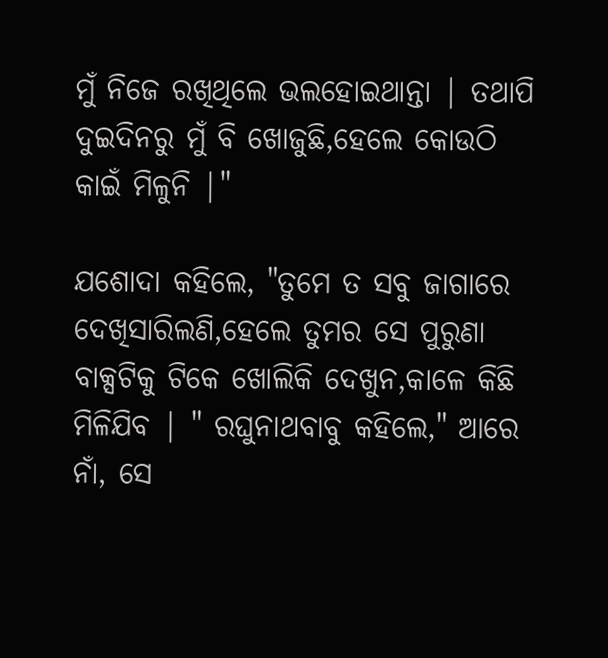ମୁଁ ନିଜେ ରଖିଥିଲେ ଭଲହୋଇଥାନ୍ତା | ତଥାପି ଦୁଇଦିନରୁ ମୁଁ ବି ଖୋଜୁଛି,ହେଲେ କୋଉଠି କାଇଁ ମିଳୁନି |"

ଯଶୋଦା କହିଲେ, "ତୁମେ ତ ସବୁ ଜାଗାରେ ଦେଖିସାରିଲଣି,ହେଲେ ତୁମର ସେ ପୁରୁଣା ବାକ୍ସଟିକୁ ଟିକେ ଖୋଲିକି ଦେଖୁନ,କାଳେ କିଛି ମିଳିଯିବ | " ରଘୁନାଥବାବୁ କହିଲେ," ଆରେ ନାଁ, ସେ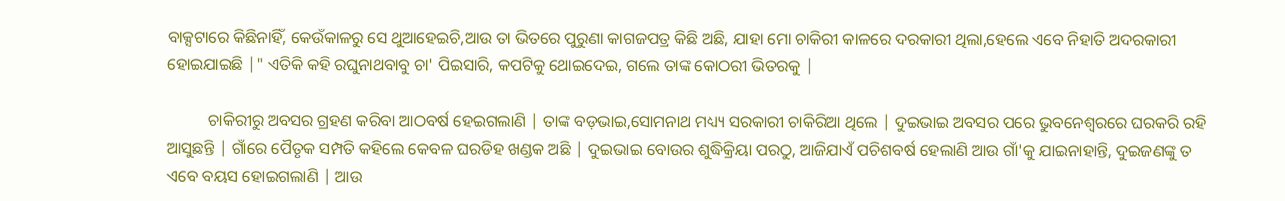ବାକ୍ସଟାରେ କିଛିନାହିଁ, କେଉଁକାଳରୁ ସେ ଥୁଆହେଇଚି,ଆଉ ତା ଭିତରେ ପୁରୁଣା କାଗଜପତ୍ର କିଛି ଅଛି, ଯାହା ମୋ ଚାକିରୀ କାଳରେ ଦରକାରୀ ଥିଲା,ହେଲେ ଏବେ ନିହାତି ଅଦରକାରୀ ହୋଇଯାଇଛି |" ଏତିକି କହି ରଘୁନାଥବାବୁ ଚା' ପିଇସାରି, କପଟିକୁ ଥୋଇଦେଇ, ଗଲେ ତାଙ୍କ କୋଠରୀ ଭିତରକୁ |

          ଚାକିରୀରୁ ଅବସର ଗ୍ରହଣ କରିବା ଆଠବର୍ଷ ହେଇଗଲାଣି | ତାଙ୍କ ବଡ଼ଭାଇ,ସୋମନାଥ ମଧ୍ୟ୍ୟ ସରକାରୀ ଚାକିରିଆ ଥିଲେ | ଦୁଇଭାଇ ଅବସର ପରେ ଭୁବନେଶ୍ୱରରେ ଘରକରି ରହି ଆସୁଛନ୍ତି | ଗାଁରେ ପୈତୃକ ସମ୍ପତି କହିଲେ କେବଳ ଘରଡିହ ଖଣ୍ଡକ ଅଛି | ଦୁଇଭାଇ ବୋଉର ଶୁଦ୍ଧିକ୍ରିୟା ପରଠୁ, ଆଜିଯାଏଁ ପଚିଶବର୍ଷ ହେଲାଣି ଆଉ ଗାଁ'କୁ ଯାଇନାହାନ୍ତି, ଦୁଇଜଣଙ୍କୁ ତ ଏବେ ବୟସ ହୋଇଗଲାଣି | ଆଉ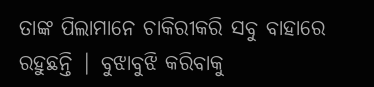ତାଙ୍କ ପିଲାମାନେ ଚାକିରୀକରି ସବୁ ବାହାରେ ରହୁଛନ୍ତି | ବୁଝାବୁଝି କରିବାକୁ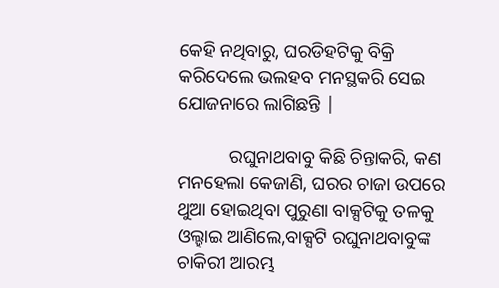କେହି ନଥିବାରୁ, ଘରଡିହଟିକୁ ବିକ୍ରି କରିଦେଲେ ଭଲହବ ମନସ୍ଥକରି ସେଇ ଯୋଜନାରେ ଲାଗିଛନ୍ତି |

           ରଘୁନାଥବାବୁ କିଛି ଚିନ୍ତାକରି, କଣ ମନହେଲା କେଜାଣି, ଘରର ଚାଜା ଉପରେ ଥୁଆ ହୋଇଥିବା ପୁରୁଣା ବାକ୍ସଟିକୁ ତଳକୁ ଓଲ୍ହାଇ ଆଣିଲେ,ବାକ୍ସଟି ରଘୁନାଥବାବୁଙ୍କ ଚାକିରୀ ଆରମ୍ଭ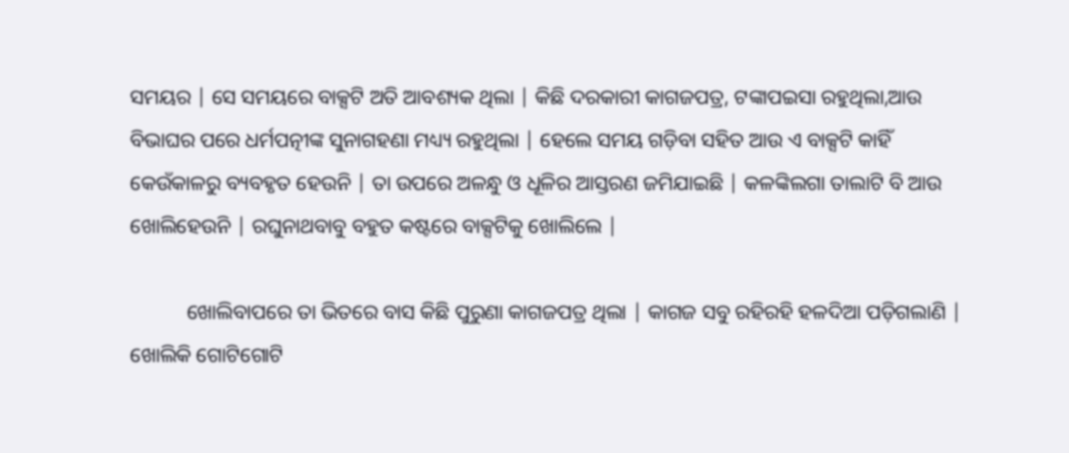ସମୟର | ସେ ସମୟରେ ବାକ୍ସଟି ଅତି ଆବଶ୍ୟକ ଥିଲା | କିଛି ଦରକାରୀ କାଗଜପତ୍ର, ଟଙ୍କାପଇସା ରହୁଥିଲା,ଆଉ ବିଭାଘର ପରେ ଧର୍ମପତ୍ନୀଙ୍କ ସୁନାଗହଣା ମଧ୍ୟ୍ୟ ରହୁଥିଲା | ହେଲେ ସମୟ ଗଡ଼ିବା ସହିତ ଆଉ ଏ ବାକ୍ସଟି କାହିଁ କେଉଁକାଳରୁ ବ୍ୟବହୃତ ହେଉନି | ତା ଉପରେ ଅଳନ୍ଧୁ ଓ ଧୂଳିର ଆସ୍ତରଣ ଜମିଯାଇଛି | କଳଙ୍କିଲଗା ତାଲାଟି ବି ଆଉ ଖୋଲିହେଉନି | ରଘୁନାଥବାବୁ ବହୁତ କଷ୍ଟରେ ବାକ୍ସଟିକୁ ଖୋଲିଲେ |

           ଖୋଲିବାପରେ ତା ଭିତରେ ବାସ କିଛି ପୁରୁଣା କାଗଜପତ୍ର ଥିଲା | କାଗଜ ସବୁ ରହିରହି ହଳଦିଆ ପଡ଼ିଗଲାଣି | ଖୋଲିକି ଗୋଟିଗୋଟି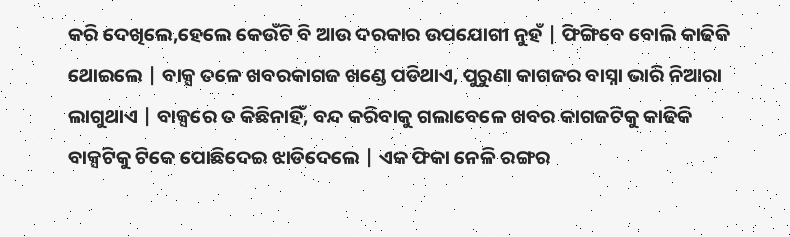କରି ଦେଖିଲେ,ହେଲେ କେଉଁଟି ବି ଆଉ ଦରକାର ଉପଯୋଗୀ ନୁହଁ | ଫିଙ୍ଗିବେ ବୋଲି କାଢିକି ଥୋଇଲେ | ବାକ୍ସ ତଳେ ଖବରକାଗଜ ଖଣ୍ଡେ ପଡିଥାଏ, ପୁରୁଣା କାଗଜର ବାସ୍ନା ଭାରି ନିଆରା ଲାଗୁଥାଏ | ବାକ୍ସରେ ତ କିଛିନାହିଁ, ବନ୍ଦ କରିବାକୁ ଗଲାବେଳେ ଖବର କାଗଜଟିକୁ କାଢିକି ବାକ୍ସଟିକୁ ଟିକେ ପୋଛିଦେଇ ଝାଡିଦେଲେ | ଏକ ଫିକା ନେଳି ରଙ୍ଗର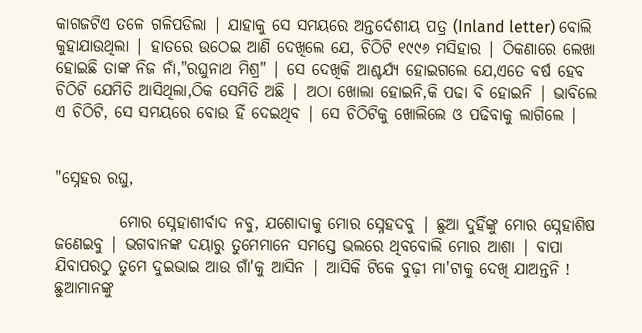କାଗଜଟିଏ ତଳେ ଗଳିପଡିଲା | ଯାହାକୁ ସେ ସମୟରେ ଅନ୍ତର୍ଦେଶୀୟ ପତ୍ର (Inland letter) ବୋଲି କୁହାଯାଉଥିଲା | ହାତରେ ଉଠେଇ ଆଣି ଦେଖିଲେ ଯେ, ଚିଠିଟି ୧୯୯୬ ମସିହାର | ଠିକଣାରେ ଲେଖା ହୋଇଛି ତାଙ୍କ ନିଜ ନାଁ,"ରଘୁନାଥ ମିଶ୍ର" | ସେ ଦେଖିକି ଆଶ୍ଚର୍ଯ୍ୟ ହୋଇଗଲେ ଯେ,ଏତେ ବର୍ଷ ହେବ ଚିଠିଟି ଯେମିତି ଆସିଥିଲା,ଠିକ ସେମିତି ଅଛି | ଅଠା ଖୋଲା ହୋଇନି,କି ପଢା ବି ହୋଇନି | ଭାବିଲେ ଏ ଚିଠିଟି, ସେ ସମୟରେ ବୋଉ ହିଁ ଦେଇଥିବ | ସେ ଚିଠିଟିକୁ ଖୋଲିଲେ ଓ ପଢିବାକୁ ଲାଗିଲେ |


"ସ୍ନେହର ରଘୁ,

          ମୋର ସ୍ନେହାଶୀର୍ବାଦ ନବୁ, ଯଶୋଦାକୁ ମୋର ସ୍ନେହଦବୁ | ଛୁଆ ଦୁହିଁଙ୍କୁ ମୋର ସ୍ନେହାଶିଷ ଜଣେଇବୁ | ଭଗବାନଙ୍କ ଦୟାରୁ ତୁମେମାନେ ସମସ୍ତେ ଭଲରେ ଥିବବୋଲି ମୋର ଆଶା | ବାପା ଯିବାପରଠୁ ତୁମେ ଦୁଇଭାଇ ଆଉ ଗାଁ'କୁ ଆସିନ | ଆସିକି ଟିକେ ବୁଢ଼ୀ ମା'ଟାକୁ ଦେଖି ଯାଅନ୍ତନି ! ଛୁଆମାନଙ୍କୁ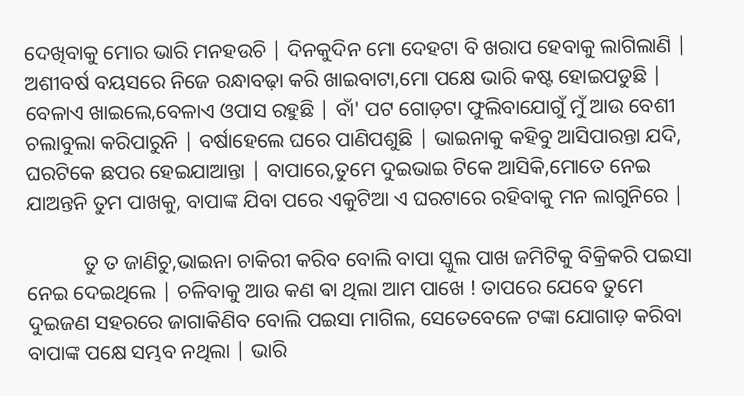ଦେଖିବାକୁ ମୋର ଭାରି ମନହଉଚି | ଦିନକୁଦିନ ମୋ ଦେହଟା ବି ଖରାପ ହେବାକୁ ଲାଗିଲାଣି | ଅଶୀବର୍ଷ ବୟସରେ ନିଜେ ରନ୍ଧାବଢ଼ା କରି ଖାଇବାଟା,ମୋ ପକ୍ଷେ ଭାରି କଷ୍ଟ ହୋଇପଡୁଛି | ବେଳାଏ ଖାଇଲେ,ବେଳାଏ ଓପାସ ରହୁଛି | ବାଁ' ପଟ ଗୋଡ଼ଟା ଫୁଲିବାଯୋଗୁଁ ମୁଁ ଆଉ ବେଶୀ ଚଲାବୁଲା କରିପାରୁନି | ବର୍ଷାହେଲେ ଘରେ ପାଣିପଶୁଛି | ଭାଇନାକୁ କହିବୁ ଆସିପାରନ୍ତା ଯଦି, ଘରଟିକେ ଛପର ହେଇଯାଆନ୍ତା | ବାପାରେ,ତୁମେ ଦୁଇଭାଇ ଟିକେ ଆସିକି,ମୋତେ ନେଇ ଯାଅନ୍ତନି ତୁମ ପାଖକୁ, ବାପାଙ୍କ ଯିବା ପରେ ଏକୁଟିଆ ଏ ଘରଟାରେ ରହିବାକୁ ମନ ଲାଗୁନିରେ |

           ତୁ ତ ଜାଣିଚୁ,ଭାଇନା ଚାକିରୀ କରିବ ବୋଲି ବାପା ସ୍କୁଲ ପାଖ ଜମିଟିକୁ ବିକ୍ରିକରି ପଇସା ନେଇ ଦେଇଥିଲେ | ଚଳିବାକୁ ଆଉ କଣ ଵା ଥିଲା ଆମ ପାଖେ ! ତାପରେ ଯେବେ ତୁମେ ଦୁଇଜଣ ସହରରେ ଜାଗାକିଣିବ ବୋଲି ପଇସା ମାଗିଲ, ସେତେବେଳେ ଟଙ୍କା ଯୋଗାଡ଼ କରିବା ବାପାଙ୍କ ପକ୍ଷେ ସମ୍ଭବ ନଥିଲା | ଭାରି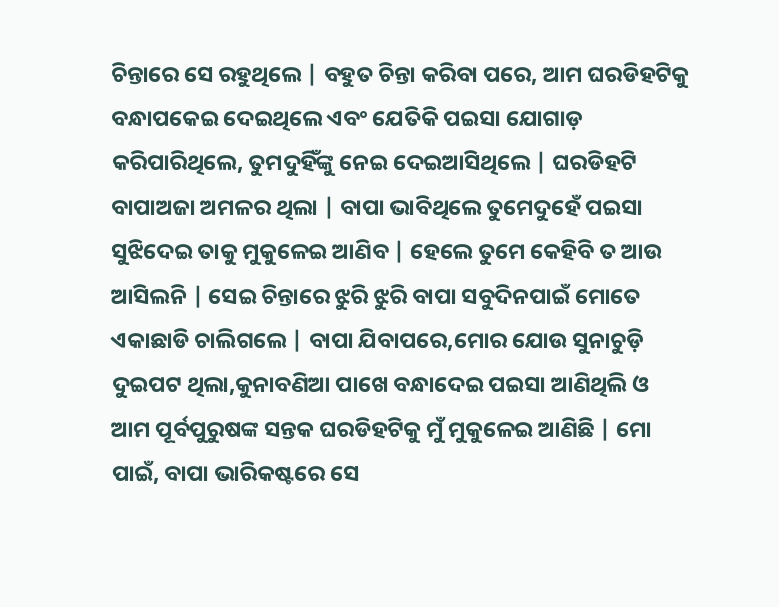ଚିନ୍ତାରେ ସେ ରହୁଥିଲେ | ବହୁତ ଚିନ୍ତା କରିବା ପରେ, ଆମ ଘରଡିହଟିକୁ ବନ୍ଧାପକେଇ ଦେଇଥିଲେ ଏବଂ ଯେତିକି ପଇସା ଯୋଗାଡ଼ କରିପାରିଥିଲେ, ତୁମଦୁହିଁଙ୍କୁ ନେଇ ଦେଇଆସିଥିଲେ | ଘରଡିହଟି ବାପାଅଜା ଅମଳର ଥିଲା | ବାପା ଭାବିଥିଲେ ତୁମେଦୁହେଁ ପଇସା ସୁଝିଦେଇ ତାକୁ ମୁକୁଳେଇ ଆଣିବ | ହେଲେ ତୁମେ କେହିବି ତ ଆଉ ଆସିଲନି | ସେଇ ଚିନ୍ତାରେ ଝୁରି ଝୁରି ବାପା ସବୁଦିନପାଇଁ ମୋତେ ଏକାଛାଡି ଚାଲିଗଲେ | ବାପା ଯିବାପରେ,ମୋର ଯୋଉ ସୁନାଚୁଡ଼ି ଦୁଇପଟ ଥିଲା,କୁନାବଣିଆ ପାଖେ ବନ୍ଧାଦେଇ ପଇସା ଆଣିଥିଲି ଓ ଆମ ପୂର୍ବପୁରୁଷଙ୍କ ସନ୍ତକ ଘରଡିହଟିକୁ ମୁଁ ମୁକୁଳେଇ ଆଣିଛି | ମୋ ପାଇଁ, ବାପା ଭାରିକଷ୍ଟରେ ସେ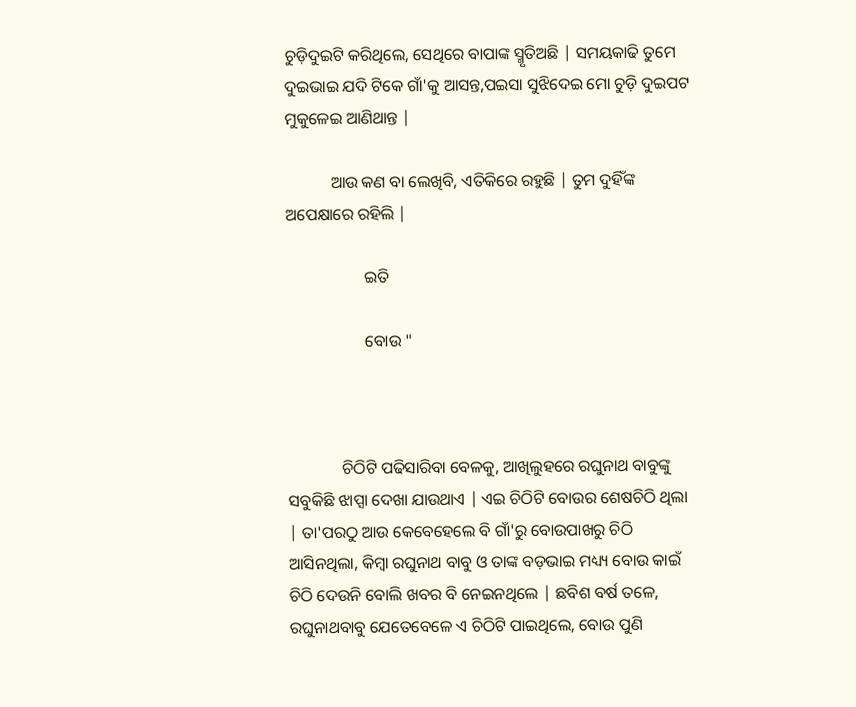ଚୁଡ଼ିଦୁଇଟି କରିଥିଲେ, ସେଥିରେ ବାପାଙ୍କ ସ୍ମୃତିଅଛି | ସମୟକାଢି ତୁମେ ଦୁଇଭାଇ ଯଦି ଟିକେ ଗାଁ'କୁ ଆସନ୍ତ,ପଇସା ସୁଝିଦେଇ ମୋ ଚୁଡ଼ି ଦୁଇପଟ ମୁକୁଳେଇ ଆଣିଥାନ୍ତ |

           ଆଉ କଣ ବା ଲେଖିବି, ଏତିକିରେ ରହୁଛି | ତୁମ ଦୁହିଁଙ୍କ ଅପେକ୍ଷାରେ ରହିଲି |

                   ଇତି

                   ବୋଉ "



             ଚିଠିଟି ପଢିସାରିବା ବେଳକୁ, ଆଖିଲୁହରେ ରଘୁନାଥ ବାବୁଙ୍କୁ ସବୁକିଛି ଝାପ୍ସା ଦେଖା ଯାଉଥାଏ | ଏଇ ଚିଠିଟି ବୋଉର ଶେଷଚିଠି ଥିଲା | ତା'ପରଠୁ ଆଉ କେବେହେଲେ ବି ଗାଁ'ରୁ ବୋଉପାଖରୁ ଚିଠି ଆସିନଥିଲା, କିମ୍ବା ରଘୁନାଥ ବାବୁ ଓ ତାଙ୍କ ବଡ଼ଭାଇ ମଧ୍ୟ୍ୟ ବୋଉ କାଇଁ ଚିଠି ଦେଉନି ବୋଲି ଖବର ବି ନେଇନଥିଲେ | ଛବିଶ ବର୍ଷ ତଳେ, ରଘୁନାଥବାବୁ ଯେତେବେଳେ ଏ ଚିଠିଟି ପାଇଥିଲେ, ବୋଉ ପୁଣି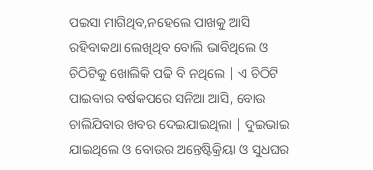ପଇସା ମାଗିଥିବ,ନହେଲେ ପାଖକୁ ଆସି ରହିବାକଥା ଲେଖିଥିବ ବୋଲି ଭାବିଥିଲେ ଓ ଚିଠିଟିକୁ ଖୋଲିକି ପଢି ବି ନଥିଲେ | ଏ ଚିଠିଟି ପାଇବାର ବର୍ଷକପରେ ସନିଆ ଆସି, ବୋଉ ଚାଲିଯିବାର ଖବର ଦେଇଯାଇଥିଲା | ଦୁଇଭାଇ ଯାଇଥିଲେ ଓ ବୋଉର ଅନ୍ତେଷ୍ଟିକ୍ରିୟା ଓ ସୁଧଘର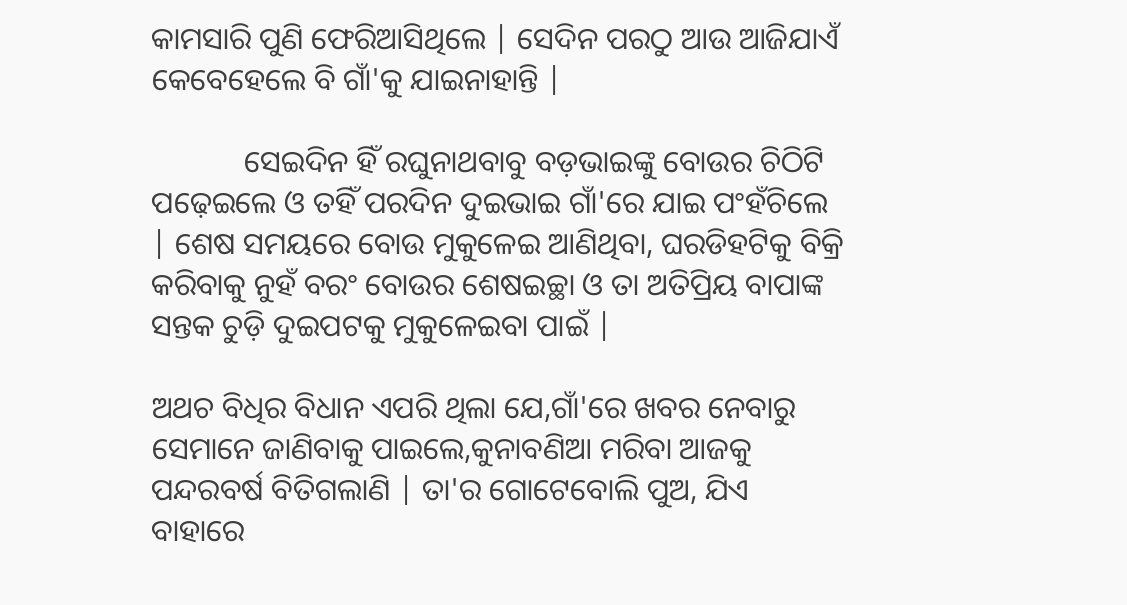କାମସାରି ପୁଣି ଫେରିଆସିଥିଲେ | ସେଦିନ ପରଠୁ ଆଉ ଆଜିଯାଏଁ କେବେହେଲେ ବି ଗାଁ'କୁ ଯାଇନାହାନ୍ତି |

            ସେଇଦିନ ହିଁ ରଘୁନାଥବାବୁ ବଡ଼ଭାଇଙ୍କୁ ବୋଉର ଚିଠିଟି ପଢ଼େଇଲେ ଓ ତହିଁ ପରଦିନ ଦୁଇଭାଇ ଗାଁ'ରେ ଯାଇ ପଂହଁଚିଲେ | ଶେଷ ସମୟରେ ବୋଉ ମୁକୁଳେଇ ଆଣିଥିବା, ଘରଡିହଟିକୁ ବିକ୍ରି କରିବାକୁ ନୁହଁ ବରଂ ବୋଉର ଶେଷଇଚ୍ଛା ଓ ତା ଅତିପ୍ରିୟ ବାପାଙ୍କ ସନ୍ତକ ଚୁଡ଼ି ଦୁଇପଟକୁ ମୁକୁଳେଇବା ପାଇଁ |

ଅଥଚ ବିଧିର ବିଧାନ ଏପରି ଥିଲା ଯେ,ଗାଁ'ରେ ଖବର ନେବାରୁ ସେମାନେ ଜାଣିବାକୁ ପାଇଲେ,କୁନାବଣିଆ ମରିବା ଆଜକୁ ପନ୍ଦରବର୍ଷ ବିତିଗଲାଣି | ତା'ର ଗୋଟେବୋଲି ପୁଅ, ଯିଏ ବାହାରେ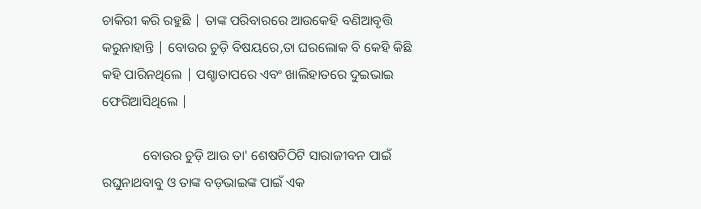ଚାକିରୀ କରି ରହୁଛି | ତାଙ୍କ ପରିବାରରେ ଆଉକେହି ବଣିଆବୃତ୍ତି କରୁନାହାନ୍ତି | ବୋଉର ଚୁଡ଼ି ବିଷୟରେ,ତା ଘରଲୋକ ବି କେହି କିଛି କହି ପାରିନଥିଲେ | ପଶ୍ଚାତାପରେ ଏବଂ ଖାଲିହାତରେ ଦୁଇଭାଇ ଫେରିଆସିଥିଲେ |

            ବୋଉର ଚୁଡ଼ି ଆଉ ତା' ଶେଷଚିଠିଟି ସାରାଜୀବନ ପାଇଁ ରଘୁନାଥବାବୁ ଓ ତାଙ୍କ ବଡ଼ଭାଇଙ୍କ ପାଇଁ ଏକ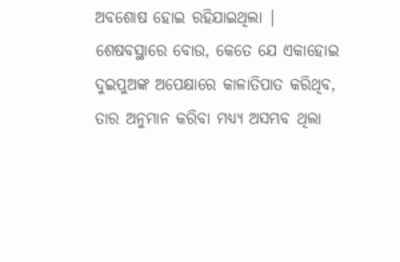ଅବଶୋଷ ହୋଇ ରହିଯାଇଥିଲା | ଶେଷବସ୍ଥାରେ ବୋଉ, କେତେ ଯେ ଏକାହୋଇ ଦୁଇପୁଅଙ୍କ ଅପେକ୍ଷାରେ କାଳାତିପାତ କରିଥିବ, ତାର ଅନୁମାନ କରିବା ମଧ୍ୟ୍ୟ ଅସମ୍ଭବ ଥିଲା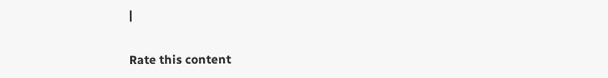|


Rate this content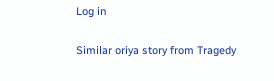Log in

Similar oriya story from Tragedy